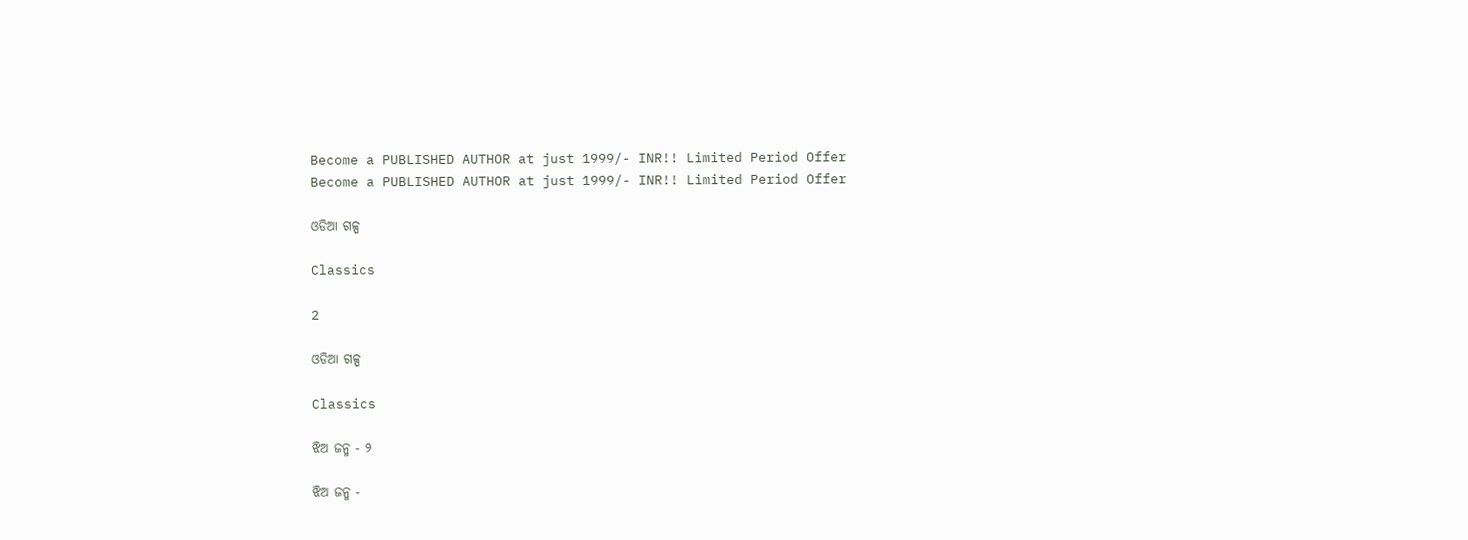Become a PUBLISHED AUTHOR at just 1999/- INR!! Limited Period Offer
Become a PUBLISHED AUTHOR at just 1999/- INR!! Limited Period Offer

ଓଡିଆ ଗଳ୍ପ

Classics

2

ଓଡିଆ ଗଳ୍ପ

Classics

ଝିଅ ଜନ୍ମ - ୨

ଝିଅ ଜନ୍ମ -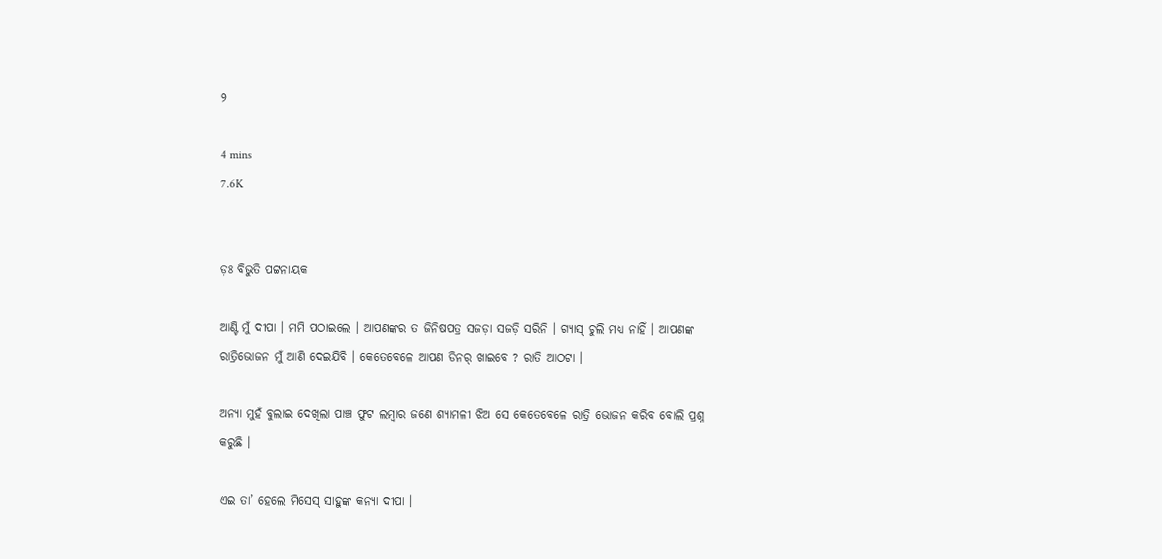୨

4 mins
7.6K


ଡ଼ଃ ବିଭୁତି ପଟ୍ଟନାୟକ

ଆଣ୍ଟି ମୁଁ ଦୀପା । ମମି ପଠାଇଲେ । ଆପଣଙ୍କର ତ ଜିନିଷପତ୍ର ସଜଡ଼ା ସଜଡ଼ି ସରିନି । ଗ୍ୟାସ୍ ଚୁଲି ମଧ୍ୟ ନାହିଁ । ଆପଣଙ୍କ ରାତ୍ରିଭୋଜନ ମୁଁ ଆଣି ଦେଇଯିବି । କେତେବେଳେ ଆପଣ ଡିନର୍ ଖାଇବେ ? ରାତି ଆଠଟା ।

ଅନ୍ୟା ମୁହଁ ବୁଲାଇ ଦେଖିଲା ପାଞ୍ଚ ଫୁଟ ଲମ୍ୱାର ଜଣେ ଶ୍ୟାମଳୀ ଝିଅ ସେ କେତେବେଳେ ରାତ୍ରି ଭୋଜନ କରିବ ବୋଲି ପ୍ରଶ୍ନ କରୁଛି ।

ଏଇ ତା’ ହେଲେ ମିସେସ୍ ସାହୁଙ୍କ କନ୍ୟା ଦୀପା ।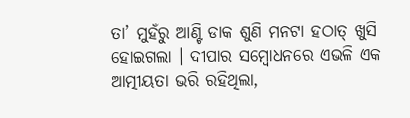ତା’ ମୁହଁରୁ ଆଣ୍ଟି ଡାକ ଶୁଣି ମନଟା ହଠାତ୍ ଖୁସି ହୋଇଗଲା । ଦୀପାର ସମ୍ୱୋଧନରେ ଏଭଳି ଏକ ଆତ୍ମୀୟତା ଭରି ରହିଥିଲା,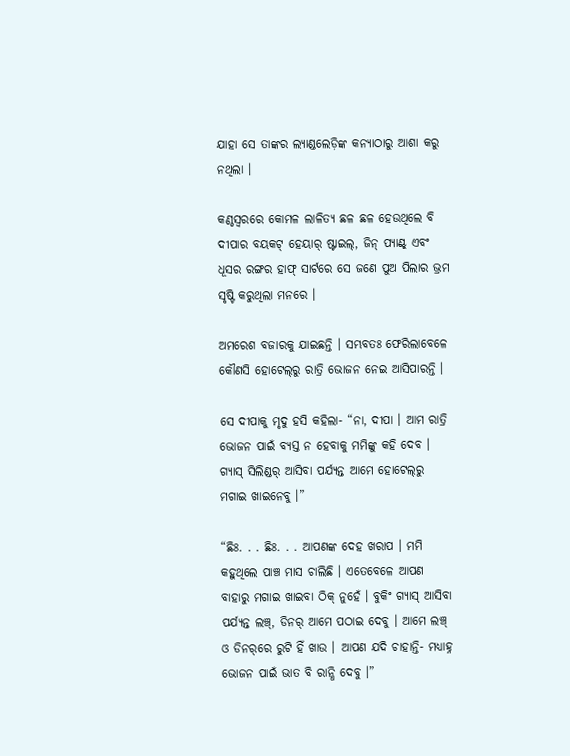ଯାହା ସେ ତାଙ୍କର ଲ୍ୟାଣ୍ଡଲେଡ଼ିଙ୍କ କନ୍ୟାଠାରୁ ଆଶା କରୁ ନଥିଲା ।

କଣ୍ଠସ୍ୱରରେ କୋମଳ ଲାଳିତ୍ୟ ଛଳ ଛଳ ହେଉଥିଲେ ବି ଦୀପାର ବୟକଟ୍ ହେୟାର୍ ଷ୍ଟାଇଲ୍, ଜିନ୍ ପ୍ୟାଣ୍ଟ୍ ଏବଂ ଧୂସର ରଙ୍ଗର ହାଫ୍ ସାର୍ଟରେ ସେ ଜଣେ ପୁଅ ପିଲାର ଭ୍ରମ ସୃଷ୍ଟି କରୁଥିଲା ମନରେ ।

ଅମରେଶ ବଜାରକୁ ଯାଇଛନ୍ତି । ସମ୍ଭବତଃ ଫେରିଲାବେଳେ କୌଣସି ହୋଟେଲ୍‌ରୁ ରାତ୍ରି ଭୋଜନ ନେଇ ଆସିପାରନ୍ତି ।

ସେ ଦୀପାକୁ ମୃଦୁ ହସି କହିଲା- “ନା, ଦୀପା । ଆମ ରାତ୍ରି ଭୋଜନ ପାଇଁ ବ୍ୟସ୍ତ ନ ହେବାକୁ ମମିଙ୍କୁ କହି ଦେବ । ଗ୍ୟାସ୍ ସିଲିଣ୍ଡର୍ ଆସିବା ପର୍ଯ୍ୟନ୍ତ ଆମେ ହୋଟେଲ୍‌ରୁ ମଗାଇ ଖାଇନେବୁ ।”

“ଛିଃ. . . ଛିଃ. . . ଆପଣଙ୍କ ଦେହ ଖରାପ । ମମି କହୁଥିଲେ ପାଞ୍ଚ ମାସ ଚାଲିଛି । ଏତେବେଳେ ଆପଣ ବାହାରୁ ମଗାଇ ଖାଇବା ଠିକ୍ ନୁହେଁ । ବୁକିଂ ଗ୍ୟାସ୍ ଆସିବା ପର୍ଯ୍ୟନ୍ତ ଲଞ୍ଚ୍, ଡିନର୍ ଆମେ ପଠାଇ ଦେବୁ । ଆମେ ଲଞ୍ଚ୍‌ ଓ ଡିନର୍‌ରେ ରୁଟି ହିଁ ଖାଉ । ଆପଣ ଯଦି ଚାହାନ୍ତି- ମଧ୍ୟାହ୍ନ ଭୋଜନ ପାଇଁ ଭାତ ବି ରାନ୍ଧି ଦେବୁ ।”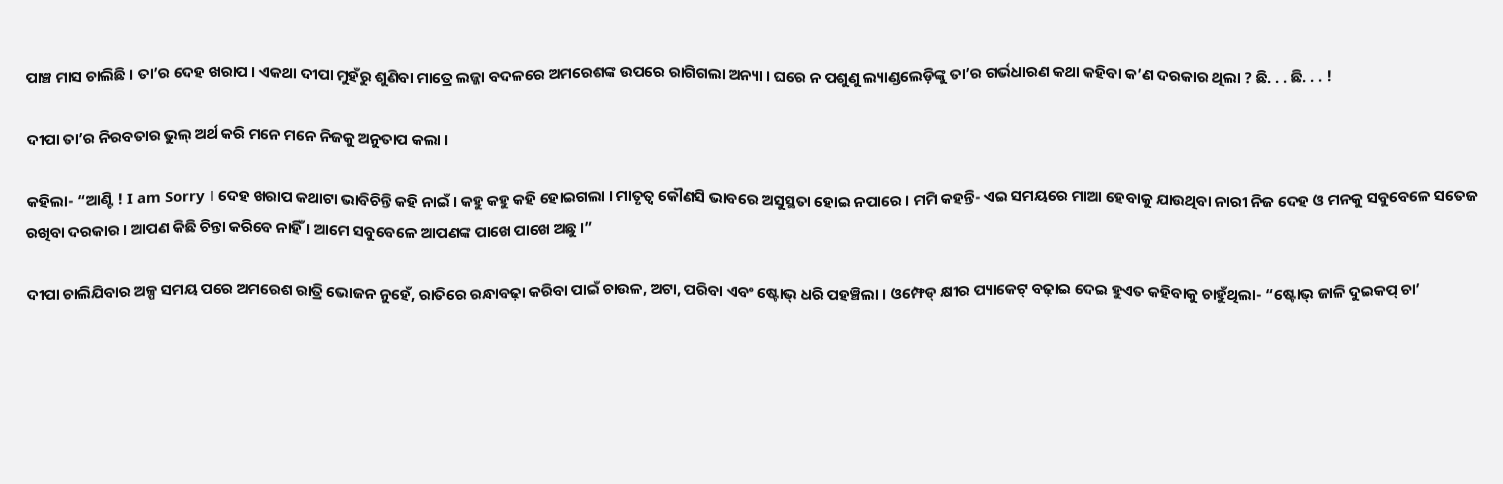ପାଞ୍ଚ ମାସ ଚାଲିଛି । ତା’ର ଦେହ ଖରାପ । ଏକଥା ଦୀପା ମୁହଁରୁ ଶୁଣିବା ମାତ୍ରେ ଲଜ୍ଜା ବଦଳରେ ଅମରେଶଙ୍କ ଉପରେ ରାଗିଗଲା ଅନ୍ୟା । ଘରେ ନ ପଶୁଣୁ ଲ୍ୟାଣ୍ଡଲେଡ଼ିଙ୍କୁ ତା’ର ଗର୍ଭଧାରଣ କଥା କହିବା କ’ଣ ଦରକାର ଥିଲା ? ଛି. . . ଛି. . . !

ଦୀପା ତା’ର ନିରବତାର ଭୁଲ୍ ଅର୍ଥ କରି ମନେ ମନେ ନିଜକୁ ଅନୁତାପ କଲା ।

କହିଲା- “ଆଣ୍ଟି ! I am Sorry । ଦେହ ଖରାପ କଥାଟା ଭାବିଚିନ୍ତି କହି ନାଇଁ । କହୁ କହୁ କହି ହୋଇଗଲା । ମାତୃତ୍ୱ କୌଣସି ଭାବରେ ଅସୁସ୍ଥତା ହୋଇ ନପାରେ । ମମି କହନ୍ତି- ଏଇ ସମୟରେ ମାଆ ହେବାକୁ ଯାଉଥିବା ନାରୀ ନିଜ ଦେହ ଓ ମନକୁ ସବୁବେଳେ ସତେଜ ରଖିବା ଦରକାର । ଆପଣ କିଛି ଚିନ୍ତା କରିବେ ନାହିଁ । ଆମେ ସବୁବେଳେ ଆପଣଙ୍କ ପାଖେ ପାଖେ ଅଛୁ ।”

ଦୀପା ଚାଲିଯିବାର ଅଳ୍ପ ସମୟ ପରେ ଅମରେଶ ରାତ୍ରି ଭୋଜନ ନୁହେଁ, ରାତିରେ ରନ୍ଧାବଢ଼ା କରିବା ପାଇଁ ଚାଉଳ, ଅଟା, ପରିବା ଏବଂ ଷ୍ଟୋଭ୍ ଧରି ପହଞ୍ଚିଲା । ଓମ୍ଫେଡ୍ କ୍ଷୀର ପ୍ୟାକେଟ୍ ବଢ଼ାଇ ଦେଇ ହୁଏତ କହିବାକୁ ଚାହୁଁଥିଲା- “ଷ୍ଟୋଭ୍ ଜାଳି ଦୁଇକପ୍ ଚା’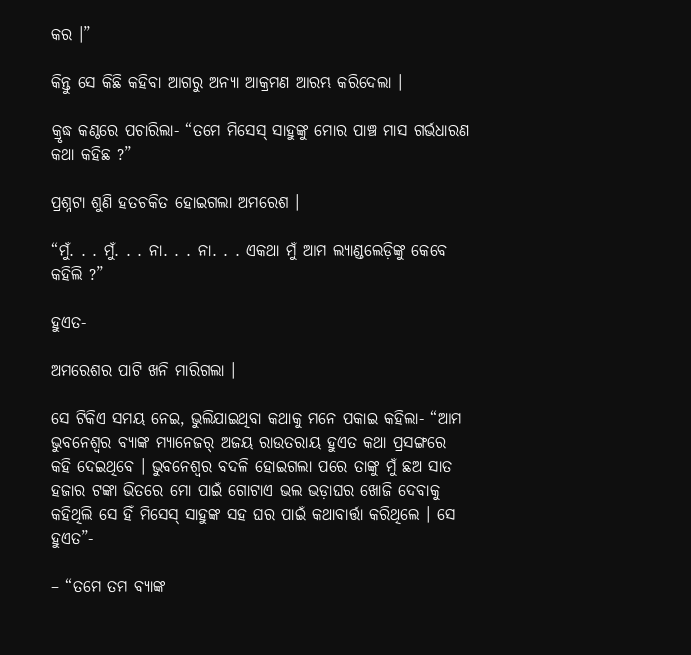କର ।”

କିନ୍ତୁ ସେ କିଛି କହିବା ଆଗରୁ ଅନ୍ୟା ଆକ୍ରମଣ ଆରମ୍ଭ କରିଦେଲା ।

କ୍ରୃଦ୍ଧ କଣ୍ଠରେ ପଚାରିଲା- “ତମେ ମିସେସ୍ ସାହୁଙ୍କୁ ମୋର ପାଞ୍ଚ ମାସ ଗର୍ଭଧାରଣ କଥା କହିଛ ?”

ପ୍ରଶ୍ନଟା ଶୁଣି ହତଚକିତ ହୋଇଗଲା ଅମରେଶ ।

“ମୁଁ. . . ମୁଁ. . . ନା. . . ନା. . . ଏକଥା ମୁଁ ଆମ ଲ୍ୟାଣ୍ଡଲେଡ଼ିଙ୍କୁ କେବେ କହିଲି ?”

ହୁଏତ-

ଅମରେଶର ପାଟି ଖନି ମାରିଗଲା ।

ସେ ଟିକିଏ ସମୟ ନେଇ, ଭୁଲିଯାଇଥିବା କଥାକୁ ମନେ ପକାଇ କହିଲା- “ଆମ ଭୁବନେଶ୍ୱର ବ୍ୟାଙ୍କ ମ୍ୟାନେଜର୍ ଅଜୟ ରାଉତରାୟ ହୁଏତ କଥା ପ୍ରସଙ୍ଗରେ କହି ଦେଇଥିବେ । ଭୁବନେଶ୍ୱର ବଦଳି ହୋଇଗଲା ପରେ ତାଙ୍କୁ ମୁଁ ଛଅ ସାତ ହଜାର ଟଙ୍କା ଭିତରେ ମୋ ପାଇଁ ଗୋଟାଏ ଭଲ ଭଡ଼ାଘର ଖୋଜି ଦେବାକୁ କହିଥିଲି ସେ ହିଁ ମିସେସ୍ ସାହୁଙ୍କ ସହ ଘର ପାଇଁ କଥାବାର୍ତ୍ତା କରିଥିଲେ । ସେ ହୁଏତ”-

– “ତମେ ତମ ବ୍ୟାଙ୍କ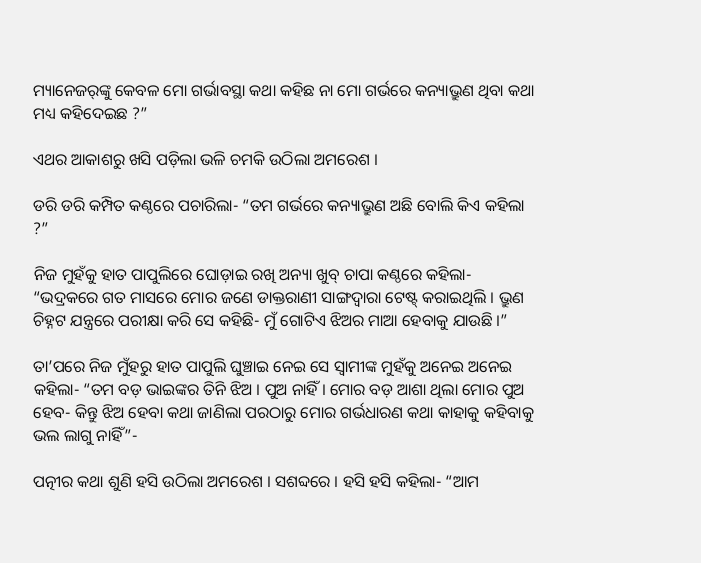ମ୍ୟାନେଜର୍‌ଙ୍କୁ କେବଳ ମୋ ଗର୍ଭାବସ୍ଥା କଥା କହିଛ ନା ମୋ ଗର୍ଭରେ କନ୍ୟାଭ୍ରୁଣ ଥିବା କଥା ମଧ୍ୟ କହିଦେଇଛ ?”

ଏଥର ଆକାଶରୁ ଖସି ପଡ଼ିଲା ଭଳି ଚମକି ଉଠିଲା ଅମରେଶ ।

ଡରି ଡରି କମ୍ପିତ କଣ୍ଠରେ ପଚାରିଲା- “ତମ ଗର୍ଭରେ କନ୍ୟାଭ୍ରୁଣ ଅଛି ବୋଲି କିଏ କହିଲା ?”

ନିଜ ମୁହଁକୁ ହାତ ପାପୁଲିରେ ଘୋଡ଼ାଇ ରଖି ଅନ୍ୟା ଖୁବ୍ ଚାପା କଣ୍ଠରେ କହିଲା- “ଭଦ୍ରକରେ ଗତ ମାସରେ ମୋର ଜଣେ ଡାକ୍ତରାଣୀ ସାଙ୍ଗଦ୍ୱାରା ଟେଷ୍ଟ୍ କରାଇଥିଲି । ଭ୍ରୁଣ ଚିହ୍ନଟ ଯନ୍ତ୍ରରେ ପରୀକ୍ଷା କରି ସେ କହିଛି- ମୁଁ ଗୋଟିଏ ଝିଅର ମାଆ ହେବାକୁ ଯାଉଛି ।”

ତା’ପରେ ନିଜ ମୁଁହରୁ ହାତ ପାପୁଲି ଘୁଞ୍ଚାଇ ନେଇ ସେ ସ୍ୱାମୀଙ୍କ ମୁହଁକୁ ଅନେଇ ଅନେଇ କହିଲା- “ତମ ବଡ଼ ଭାଇଙ୍କର ତିନି ଝିଅ । ପୁଅ ନାହିଁ । ମୋର ବଡ଼ ଆଶା ଥିଲା ମୋର ପୁଅ ହେବ- କିନ୍ତୁ ଝିଅ ହେବା କଥା ଜାଣିଲା ପରଠାରୁ ମୋର ଗର୍ଭଧାରଣ କଥା କାହାକୁ କହିବାକୁ ଭଲ ଲାଗୁ ନାହିଁ”-

ପତ୍ନୀର କଥା ଶୁଣି ହସି ଉଠିଲା ଅମରେଶ । ସଶବ୍ଦରେ । ହସି ହସି କହିଲା- “ଆମ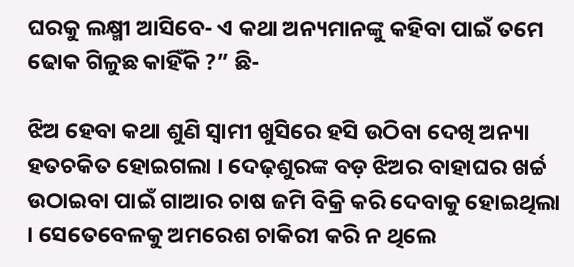ଘରକୁ ଲକ୍ଷ୍ମୀ ଆସିବେ- ଏ କଥା ଅନ୍ୟମାନଙ୍କୁ କହିବା ପାଇଁ ତମେ ଢୋକ ଗିଳୁଛ କାହିଁକି ?” ଛି-

ଝିଅ ହେବା କଥା ଶୁଣି ସ୍ୱାମୀ ଖୁସିରେ ହସି ଉଠିବା ଦେଖି ଅନ୍ୟା ହତଚକିତ ହୋଇଗଲା । ଦେଢ଼ଶୁରଙ୍କ ବଡ଼ ଝିଅର ବାହାଘର ଖର୍ଚ୍ଚ ଉଠାଇବା ପାଇଁ ଗାଆର ଚାଷ ଜମି ବିକ୍ରି କରି ଦେବାକୁ ହୋଇଥିଲା । ସେତେବେଳକୁ ଅମରେଶ ଚାକିରୀ କରି ନ ଥିଲେ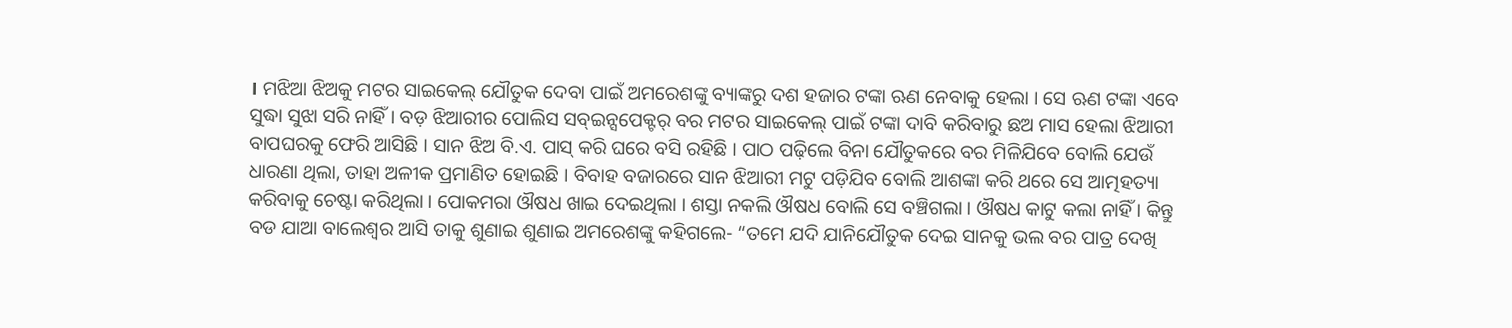। ମଝିଆ ଝିଅକୁ ମଟର ସାଇକେଲ୍ ଯୌତୁକ ଦେବା ପାଇଁ ଅମରେଶଙ୍କୁ ବ୍ୟାଙ୍କରୁ ଦଶ ହଜାର ଟଙ୍କା ଋଣ ନେବାକୁ ହେଲା । ସେ ଋଣ ଟଙ୍କା ଏବେ ସୁଦ୍ଧା ସୁଝା ସରି ନାହିଁ । ବଡ଼ ଝିଆରୀର ପୋଲିସ ସବ୍ଇନ୍ସପେକ୍ଟର୍ ବର ମଟର ସାଇକେଲ୍ ପାଇଁ ଟଙ୍କା ଦାବି କରିବାରୁ ଛଅ ମାସ ହେଲା ଝିଆରୀ ବାପଘରକୁ ଫେରି ଆସିଛି । ସାନ ଝିଅ ବି.ଏ. ପାସ୍ କରି ଘରେ ବସି ରହିଛି । ପାଠ ପଢ଼ିଲେ ବିନା ଯୌତୁକରେ ବର ମିଳିଯିବେ ବୋଲି ଯେଉଁ ଧାରଣା ଥିଲା, ତାହା ଅଳୀକ ପ୍ରମାଣିତ ହୋଇଛି । ବିବାହ ବଜାରରେ ସାନ ଝିଆରୀ ମଟୁ ପଡ଼ିଯିବ ବୋଲି ଆଶଙ୍କା କରି ଥରେ ସେ ଆତ୍ମହତ୍ୟା କରିବାକୁ ଚେଷ୍ଟା କରିଥିଲା । ପୋକମରା ଔଷଧ ଖାଇ ଦେଇଥିଲା । ଶସ୍ତା ନକଲି ଔଷଧ ବୋଲି ସେ ବଞ୍ଚିଗଲା । ଔଷଧ କାଟୁ କଲା ନାହିଁ । କିନ୍ତୁ ବଡ ଯାଆ ବାଲେଶ୍ୱର ଆସି ତାକୁ ଶୁଣାଇ ଶୁଣାଇ ଅମରେଶଙ୍କୁ କହିଗଲେ- “ତମେ ଯଦି ଯାନିଯୌତୁକ ଦେଇ ସାନକୁ ଭଲ ବର ପାତ୍ର ଦେଖି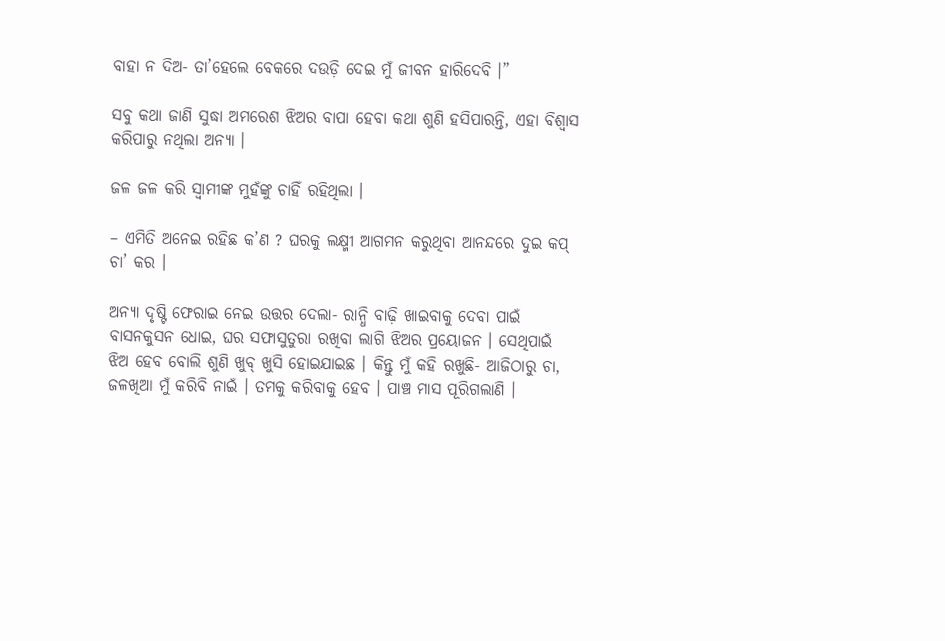ବାହା ନ ଦିଅ- ତା’ହେଲେ ବେକରେ ଦଉଡ଼ି ଦେଇ ମୁଁ ଜୀବନ ହାରିଦେବି ।”

ସବୁ କଥା ଜାଣି ସୁଦ୍ଧା ଅମରେଶ ଝିଅର ବାପା ହେବା କଥା ଶୁଣି ହସିପାରନ୍ତି, ଏହା ବିଶ୍ୱାସ କରିପାରୁ ନଥିଲା ଅନ୍ୟା ।

ଜଳ ଜଳ କରି ସ୍ୱାମୀଙ୍କ ମୁହଁଙ୍କୁ ଚାହିଁ ରହିଥିଲା ।

– ଏମିତି ଅନେଇ ରହିଛ କ’ଣ ? ଘରକୁ ଲକ୍ଷ୍ମୀ ଆଗମନ କରୁଥିବା ଆନନ୍ଦରେ ଦୁଇ କପ୍ ଚା’ କର ।

ଅନ୍ୟା ଦୃଷ୍ଟି ଫେରାଇ ନେଇ ଉତ୍ତର ଦେଲା- ରାନ୍ଧି ବାଢ଼ି ଖାଇବାକୁ ଦେବା ପାଇଁ ବାସନକୁସନ ଧୋଇ, ଘର ସଫାସୁତୁରା ରଖିବା ଲାଗି ଝିଅର ପ୍ରୟୋଜନ । ସେଥିପାଇଁ ଝିଅ ହେବ ବୋଲି ଶୁଣି ଖୁବ୍ ଖୁସି ହୋଇଯାଇଛ । କିନ୍ତୁ ମୁଁ କହି ରଖୁଛି- ଆଜିଠାରୁ ଚା, ଜଳଖିଆ ମୁଁ କରିବି ନାଇଁ । ତମକୁ କରିବାକୁ ହେବ । ପାଞ୍ଚ ମାସ ପୂରିଗଲାଣି ।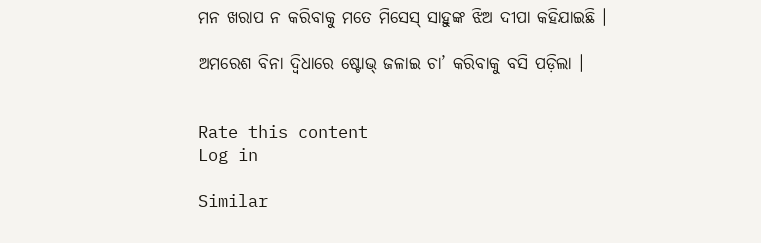ମନ ଖରାପ ନ କରିବାକୁ ମତେ ମିସେସ୍ ସାହୁଙ୍କ ଝିଅ ଦୀପା କହିଯାଇଛି ।

ଅମରେଶ ବିନା ଦ୍ୱିଧାରେ ଷ୍ଟୋଭ୍ ଜଳାଇ ଚା’ କରିବାକୁ ବସି ପଡ଼ିଲା ।


Rate this content
Log in

Similar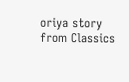oriya story from Classics